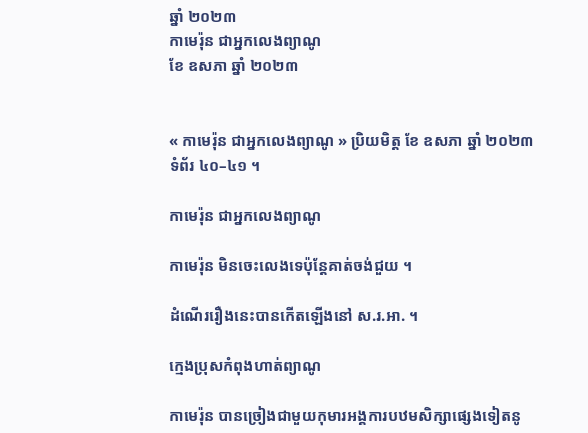ឆ្នាំ ២០២៣
កាមេរ៉ុន ជាអ្នកលេងព្យាណូ
ខែ ឧសភា ឆ្នាំ ២០២៣


« កាមេរ៉ុន ជាអ្នកលេងព្យាណូ » ប្រិយមិត្ត ខែ ឧសភា ឆ្នាំ ២០២៣ ទំព័រ ៤០–៤១ ។

កាមេរ៉ុន ជាអ្នកលេងព្យាណូ

កាមេរ៉ុន មិនចេះលេងទេប៉ុន្តែគាត់ចង់ជួយ ។

ដំណើររឿងនេះបានកើតឡើងនៅ ស.រ.អា. ។

ក្មេងប្រុសកំពុងហាត់ព្យាណូ

កាមេរ៉ុន បានច្រៀងជាមួយកុមារអង្គការបឋមសិក្សាផ្សេងទៀតនូ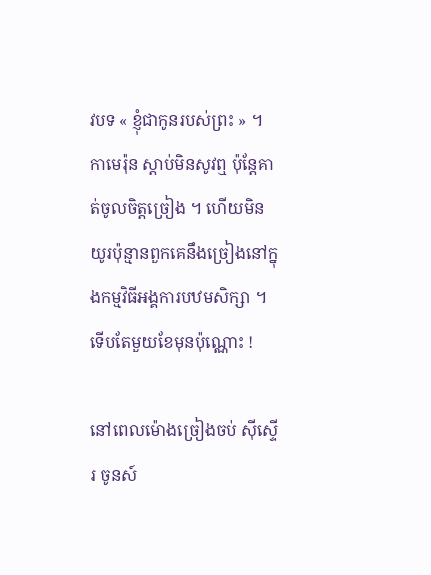វបទ « ខ្ញុំជាកូនរបស់ព្រះ » ។ កាមេរ៉ុន ស្តាប់មិនសូវឮ ប៉ុន្តែគាត់ចូលចិត្តច្រៀង ។ ហើយមិនយូរប៉ុន្មានពួកគេនឹងច្រៀងនៅក្នុងកម្មវិធីអង្គការបឋមសិក្សា ។ ទើបតែមួយខែមុនប៉ុណ្ណោះ !

នៅពេលម៉ោងច្រៀងចប់ ស៊ីស្ទើរ ចូនស៍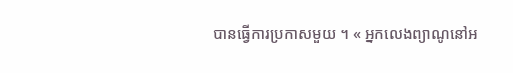បានធ្វើការប្រកាសមួយ ។ « អ្នកលេងព្យាណូនៅអ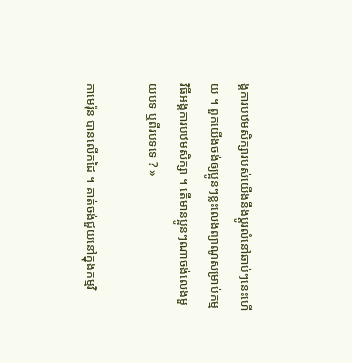ង្គការបឋមសិក្សារបស់យើងនឹងប្តូរលំនៅឆាប់ៗនេះហើយ ។ ពួកយើងចង់ឲ្យប្អូនៗខ្លះលេងព្យាណូសម្រាប់កម្មវិធីអង្គការបឋមសិក្សា ។ តើមានប្អូនៗណាចង់លេងមួយបទ ឬពីរបទទេ ? »

កាមេរ៉ុន បានលើកដៃ ។ គាត់ចង់ជួយនៅក្នុងកម្មវិ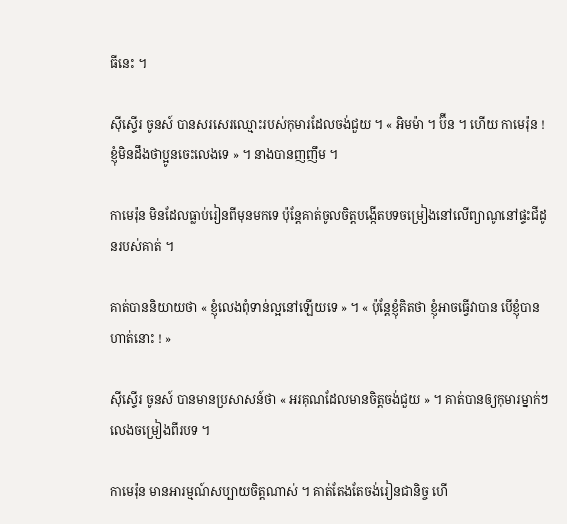ធីនេះ ។

ស៊ីស្ទើរ ចូនស៍ បានសរសេរឈ្មោះរបស់កុមារដែលចង់ជួយ ។ « អិមម៉ា ។ ប៊ីន ។ ហើយ កាមេរ៉ុន ! ខ្ញុំមិនដឹងថាប្អូនចេះលេងទេ » ។ នាងបានញញឹម ។

កាមេរ៉ុន មិនដែលធ្លាប់រៀនពីមុនមកទេ ប៉ុន្តែគាត់ចូលចិត្តបង្កើតបទចម្រៀងនៅលើព្យាណូនៅផ្ទះជីដូនរបស់គាត់ ។

គាត់បាននិយាយថា « ខ្ញុំលេងពុំទាន់ល្អនៅឡើយទេ » ។ « ប៉ុន្តែខ្ញុំគិតថា ខ្ញុំអាចធ្វើវាបាន បើខ្ញុំបានហាត់នោះ ! »

ស៊ីស្ទើរ ចូនស៍ បានមានប្រសាសន៍ថា « អរគុណដែលមានចិត្តចង់ជួយ » ។ គាត់បានឲ្យកុមារម្នាក់ៗលេងចម្រៀងពីរបទ ។

កាមេរ៉ុន មានអារម្មណ៍សប្បាយចិត្តណាស់ ។ គាត់តែងតែចង់រៀនជានិច្ច ហើ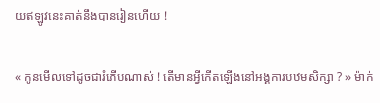យឥឡូវនេះគាត់នឹងបានរៀនហើយ !

« កូនមើលទៅដូចជារំភើបណាស់ ! តើមានអ្វីកើតឡើងនៅអង្គការបឋមសិក្សា ? » ម៉ាក់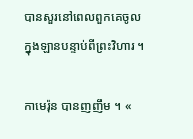បានសួរនៅពេលពួកគេចូលក្នុងឡានបន្ទាប់ពីព្រះវិហារ ។

កាមេរ៉ុន បានញញឹម ។ «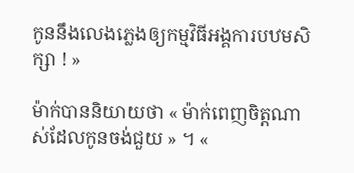កូននឹងលេងភ្លេងឲ្យកម្មវិធីអង្គការបឋមសិក្សា ! »

ម៉ាក់បាននិយាយថា « ម៉ាក់ពេញចិត្តណាស់ដែលកូនចង់ជួយ » ។ «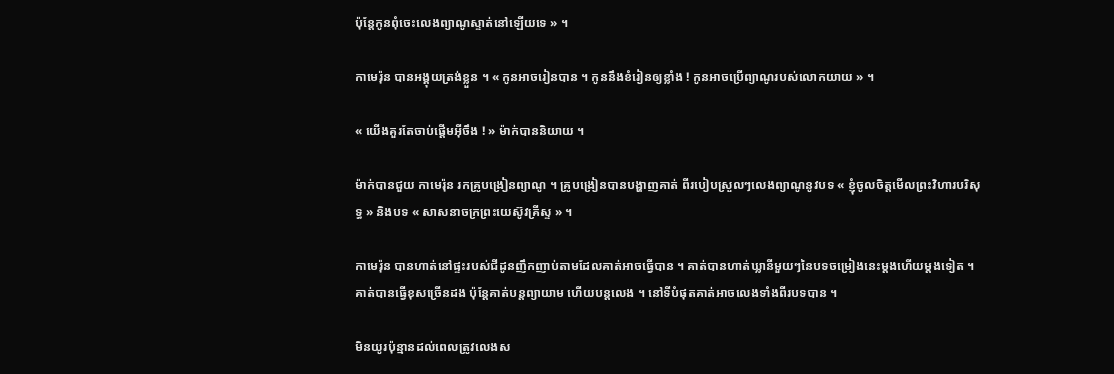ប៉ុន្តែកូនពុំចេះលេងព្យាណូស្ទាត់នៅឡើយទេ » ។

កាមេរ៉ុន បានអង្គុយត្រង់ខ្លួន ។ « កូនអាចរៀនបាន ។ កូននឹងខំរៀនឲ្យខ្លាំង ! កូនអាចប្រើព្យាណូរបស់លោកយាយ » ។

« យើងគួរតែចាប់ផ្តើមអ៊ីចឹង ! » ម៉ាក់បាននិយាយ ។

ម៉ាក់បានជួយ កាមេរ៉ុន រកគ្រូបង្រៀនព្យាណូ ។ គ្រូបង្រៀនបានបង្ហាញគាត់ ពីរបៀបស្រួលៗលេងព្យាណូនូវបទ « ខ្ញុំចូលចិត្តមើលព្រះវិហារបរិសុទ្ធ » និងបទ « សាសនាចក្រព្រះយេស៊ូវគ្រីស្ទ » ។

កាមេរ៉ុន បានហាត់នៅផ្ទះរបស់ជីដូនញឹកញាប់តាមដែលគាត់អាចធ្វើបាន ។ គាត់បានហាត់ឃ្លានីមួយៗនៃបទចម្រៀងនេះម្តងហើយម្តងទៀត ។ គាត់បានធ្វើខុសច្រើនដង ប៉ុន្តែគាត់បន្តព្យាយាម ហើយបន្តលេង ។ នៅទីបំផុតគាត់អាចលេងទាំងពីរបទបាន ។

មិនយូរប៉ុន្មានដល់ពេលត្រូវលេងស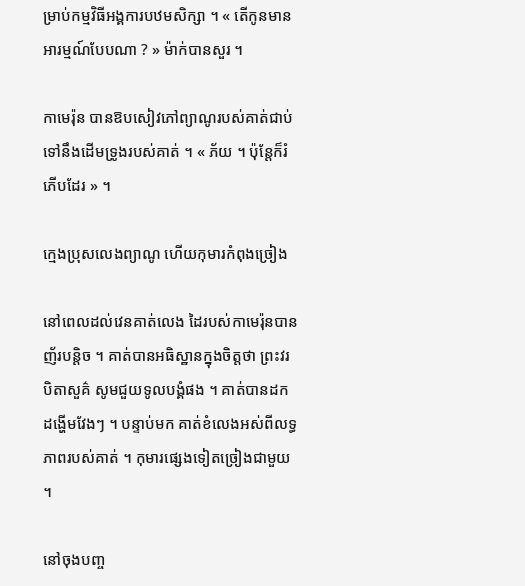ម្រាប់កម្មវិធីអង្គការបឋមសិក្សា ។ « តើកូនមានអារម្មណ៍បែបណា ? » ម៉ាក់បានសួរ ។

កាមេរ៉ុន បានឱបសៀវភៅព្យាណូរបស់គាត់ជាប់ទៅនឹងដើមទ្រូងរបស់គាត់ ។ « ភ័យ ។ ប៉ុន្តែក៏រំភើបដែរ » ។

ក្មេងប្រុសលេងព្យាណូ ហើយកុមារកំពុងច្រៀង

នៅពេលដល់វេនគាត់លេង ដៃរបស់កាមេរ៉ុនបានញ័របន្តិច ។ គាត់បានអធិស្ឋានក្នុងចិត្តថា ព្រះវរបិតាសួគ៌ សូមជួយទូលបង្គំផង ។ គាត់បានដកដង្ហើមវែងៗ ។ បន្ទាប់មក គាត់ខំលេងអស់ពីលទ្ធភាពរបស់គាត់ ។ កុមារផ្សេងទៀតច្រៀងជាមួយ ។

នៅចុងបញ្ច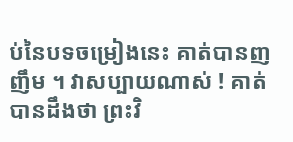ប់នៃបទចម្រៀងនេះ គាត់បានញញឹម ។ វាសប្បាយណាស់ ! គាត់បានដឹងថា ព្រះវិ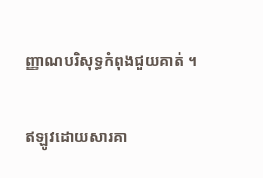ញ្ញាណបរិសុទ្ធកំពុងជួយគាត់ ។

ឥឡូវដោយសារគា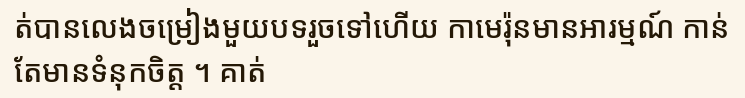ត់បានលេងចម្រៀងមួយបទរួចទៅហើយ កាមេរ៉ុនមានអារម្មណ៍ កាន់តែមានទំនុកចិត្ត ។ គាត់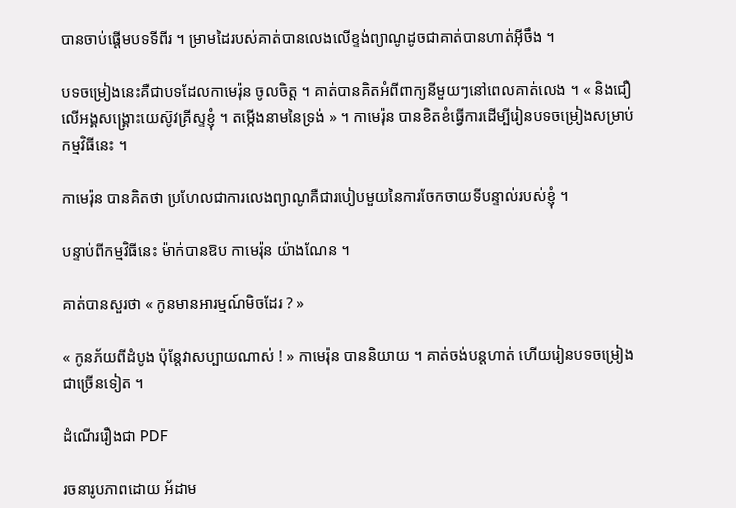បានចាប់ផ្តើមបទទីពីរ ។ ម្រាមដៃរបស់គាត់បានលេងលើខ្ទង់ព្យាណូដូចជាគាត់បានហាត់អ៊ីចឹង ។

បទចម្រៀងនេះគឺជាបទដែលកាមេរ៉ុន ចូលចិត្ត ។ គាត់បានគិតអំពីពាក្យនីមួយៗនៅពេលគាត់លេង ។ « និងជឿលើអង្គសង្គ្រោះយេស៊ូវគ្រីស្ទខ្ញុំ ។ តម្កើងនាមនៃទ្រង់ » ។ កាមេរ៉ុន បានខិតខំធ្វើការដើម្បីរៀនបទចម្រៀងសម្រាប់កម្មវិធីនេះ ។

កាមេរ៉ុន បានគិតថា ប្រហែលជាការលេងព្យាណូគឺជារបៀបមួយនៃការចែកចាយទីបន្ទាល់របស់ខ្ញុំ ។

បន្ទាប់ពីកម្មវិធីនេះ ម៉ាក់បានឱប កាមេរ៉ុន យ៉ាងណែន ។

គាត់បានសួរថា « កូនមានអារម្មណ៍មិចដែរ ? »

« កូនភ័យពីដំបូង ប៉ុន្តែវាសប្បាយណាស់ ! » កាមេរ៉ុន បាននិយាយ ។ គាត់ចង់បន្តហាត់ ហើយរៀនបទចម្រៀងជាច្រើនទៀត ។

ដំណើររឿងជា PDF

រចនារូបភាពដោយ អ័ដាម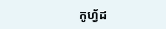កូហ្វ័ដ